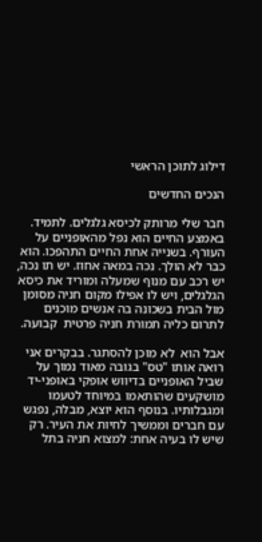דילוג לתוכן הראשי

הנכים החדשים

חבר שלי מרותק לכיסא גלגלים. לתמיד. באמצע החיים הוא נפל מהאופניים על העורף. בשנייה אחת החיים התהפכו. הוא כבר לא הולך. נכה במאה אחוז. יש תו נכה, יש רכב עם מנוף שמעלה ומוריד את כיסא הגלגלים, ויש לו אפילו מקום חניה מסומן מול הבית בשכונה בה אנשים מוכנים לתרום כליה תמורת חניה פרטית  קבועה.

אבל הוא  לא מוכן להסתגר. בבקרים אני רואה אותו "טס" בגובה מאוד נמוך על שביל האופניים בדיווש אופקי באופני-יד מושקעים שהותאמו במיוחד לטעמו ומגבלותיו. בנוסף הוא יוצא, מבלה, נפגש עם חברים וממשיך לחיות את העיר. רק שיש לו בעיה אחת: למצוא חניה בתל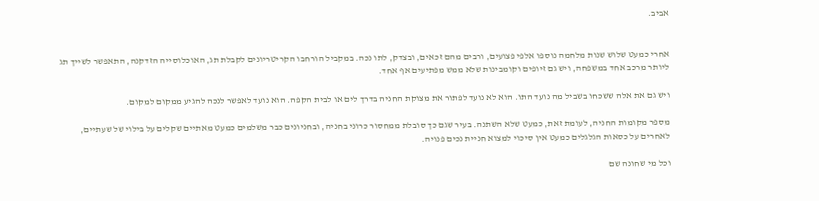אביב.


אחרי כמעט שלוש שנות מלחמה נוספו אלפי פצועים, ורבים מהם זכאים, ובצדק, לתו נכה. במקביל הורחבו הקריטריונים לקבלת תג, האוכלוסייה הזדקנה, התאפשר לשייך תג ליותר מרכב אחד במשפחה, ויש גם זיופים וקומבינות שלא ממש מפתיעים אף אחד.

ויש גם את אלה ששכחו בשביל מה נועד התו. הוא לא נועד לפתור את מצוקת החניה בדרך לים או לבית הקפה. הוא נועד לאפשר לנכה להגיע ממקום למקום.

מספר מקומות החניה, לעומת זאת, כמעט שלא השתנה. בעיר שגם כך סובלת ממחסור כרוני בחניה, ובחניונים כבר משלמים כמעט מאתיים שקלים על בילוי של שעתיים, לאחרים על כסאות הגלגלים כמעט אין סיכוי למצוא חניית נכים פנויה.

וכל מי שחונה שם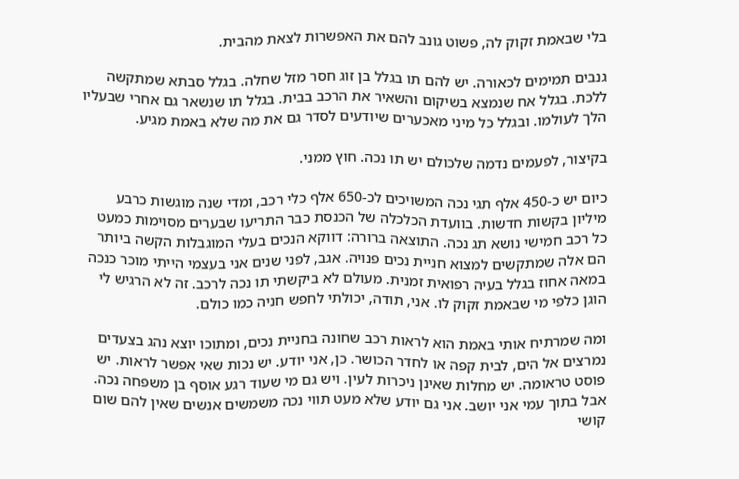בלי שבאמת זקוק לה, פשוט גונב להם את האפשרות לצאת מהבית.

גנבים תמימים לכאורה. יש להם תו בגלל בן זוג חסר מזל שחלה. בגלל סבתא שמתקשה ללכת. בגלל אח שנמצא בשיקום והשאיר את הרכב בבית. בגלל תו שנשאר גם אחרי שבעליו הלך לעולמו. ובגלל כל מיני מאכערים שיודעים לסדר גם את מה שלא באמת מגיע.

בקיצור, לפעמים נדמה שלכולם יש תו נכה. חוץ ממני.

כיום יש כ-450 אלף תגי נכה המשויכים לכ-650 אלף כלי רכב, ומדי שנה מוגשות כרבע מיליון בקשות חדשות. בוועדת הכלכלה של הכנסת כבר התריעו שבערים מסוימות כמעט כל רכב חמישי נושא תג נכה. התוצאה ברורה: דווקא הנכים בעלי המוגבלות הקשה ביותר הם אלה שמתקשים למצוא חניית נכים פנויה. אגב, לפני שנים אני בעצמי הייתי מוכר כנכה במאה אחוז בגלל בעיה רפואית זמנית. מעולם לא ביקשתי תו נכה לרכב. זה לא הרגיש לי הוגן כלפי מי שבאמת זקוק לו. אני, תודה, יכולתי לחפש חניה כמו כולם.

ומה שמרתיח אותי באמת הוא לראות רכב שחונה בחניית נכים, ומתוכו יוצא נהג בצעדים נמרצים אל הים, לבית קפה או לחדר הכושר. כן, אני יודע. יש נכות שאי אפשר לראות. יש פוסט טראומה. יש מחלות שאינן ניכרות לעין. ויש גם מי שעוד רגע אוסף בן משפחה נכה. אבל בתוך עמי אני יושב. אני גם יודע שלא מעט תווי נכה משמשים אנשים שאין להם שום קושי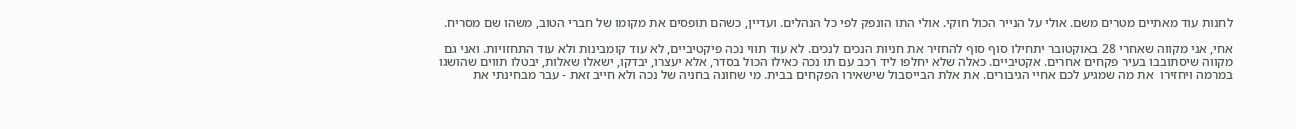לחנות עוד מאתיים מטרים משם. אולי על הנייר הכול חוקי. אולי התו הונפק לפי כל הנהלים. ועדיין, כשהם תופסים את מקומו של חברי הטוב, משהו שם מסריח.

אחי, אני מקווה שאחרי 28 באוקטובר יתחילו סוף סוף להחזיר את חניות הנכים לנכים. לא עוד תווי נכה פיקטיביים, לא עוד קומבינות ולא עוד התחזויות. ואני גם מקווה שיסתובבו בעיר פקחים אחרים. אקטיביים. כאלה שלא יחלפו ליד רכב עם תו נכה כאילו הכול בסדר, אלא יעצרו, יבדקו, ישאלו שאלות, יבטלו תווים שהושגו במרמה ויחזירו  את מה שמגיע לכם אחיי הגיבורים. את אלת הבייסבול שישאירו הפקחים בבית. מי שחונה בחניה של נכה ולא חייב זאת - עבר מבחינתי את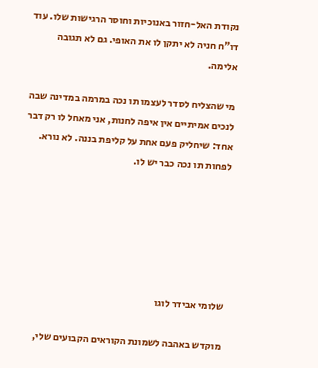נקודת האל-חזור באנוכיות וחוסר הרגישות שלו. עוד דו"ח חניה לא יתקן לו את האופי. גם לא תגובה אלימה.

מי שהצליח לסדר לעצמו תו נכה במרמה במדינה שבה לנכים אמיתיים אין איפה לחנות, אני מאחל לו רק דבר אחד: שיחליק פעם אחת על קליפת בננה. לא נורא. לפחות תו נכה כבר יש לו.






שלומי אבידר לוגו

מוקדש באהבה לשמונת הקוראים הקבועים שלי,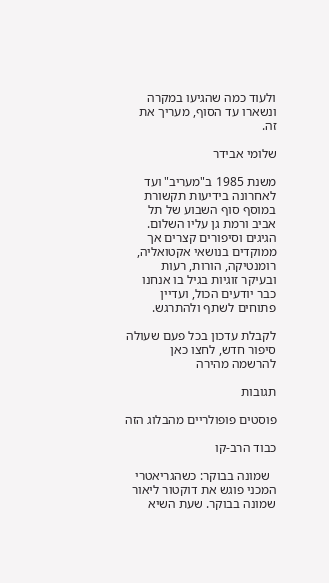ולעוד כמה שהגיעו במקרה ונשארו עד הסוף, מעריך את זה.

שלומי אבידר

משנת 1985 ב"מעריב" ועד לאחרונה בידיעות תקשורת במוסף סוף השבוע של תל אביב ורמת גן עליו השלום. הגיגים וסיפורים קצרים אך ממוקדים בנושאי אקטואליה, רומנטיקה, הורות, רעות ובעיקר זוגיות בגיל בו אנחנו כבר יודעים הכול, ועדיין פתוחים לשתף ולהתרגש.

לקבלת עדכון בכל פעם שעולה סיפור חדש, לחצו כאן להרשמה מהירה

תגובות

פוסטים פופולריים מהבלוג הזה

כבוד הרב-קו

  שמונה בבוקר: כשהגריאטרי המכני פוגש את דוקטור ליאור שמונה בבוקר. שעת השיא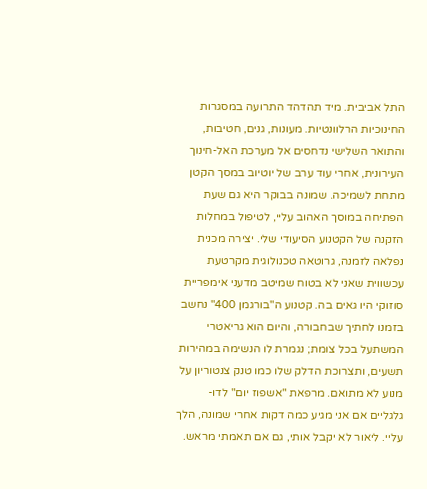התל אביבית. מיד תהדהד התרועה במסגרות החינוכיות הרלוונטיות. מעונות, גנים, חטיבות, והתואר השלישי נדחסים אל מערכת האל-חינוך העירונית, אחרי עוד ערב של יוטיוב במסך הקטן מתחת לשמיכה. שמונה בבוקר היא גם שעת הפתיחה במוסך האהוב עליי, לטיפול במחלות הזקנה של הקטנוע הסיעודי שלי. יצירה מכנית נפלאה לזמנה, גרוטאה טכנולוגית מקרטעת עכשווית שאני לא בטוח שמיטב מדעני אימפריית סוזוקי היו גאים בה. קטנוע ה"בורגמן 400" נחשב בזמנו לחתיך שבחבורה, והיום הוא גריאטרי המשתעל בכל צומת; נגמרת לו הנשימה במהירות תשעים, ותצרוכת הדלק שלו כמו טנק צנטוריון על מנוע לא מתואם. מרפאת "אשפוז יום" לדו-גלגליים אם אני מגיע כמה דקות אחרי שמונה, הלך עליי. ליאור לא יקבל אותי, גם אם תאמתי מראש.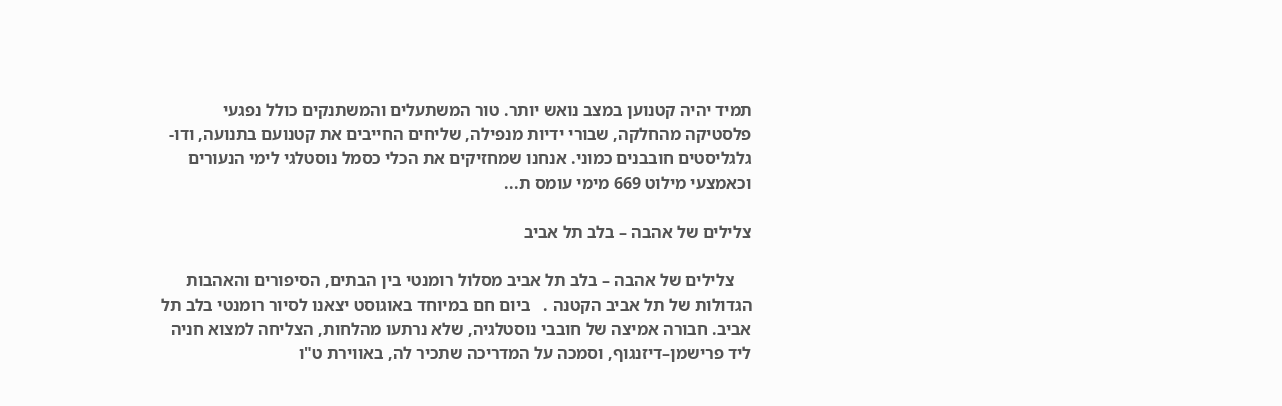תמיד יהיה קטנוען במצב נואש יותר. טור המשתעלים והמשתנקים כולל נפגעי פלסטיקה מהחלקה, שבורי ידיות מנפילה, שליחים החייבים את קטנועם בתנועה, ודו-גלגליסטים חובבנים כמוני. אנחנו שמחזיקים את הכלי כסמל נוסטלגי לימי הנעורים וכאמצעי מילוט 669 מימי עומס ת...

צלילים של אהבה – בלב תל אביב

    צלילים של אהבה – בלב תל אביב מסלול רומנטי בין הבתים, הסיפורים והאהבות הגדולות של תל אביב הקטנה .   ביום חם במיוחד באוגוסט יצאנו לסיור רומנטי בלב תל אביב. חבורה אמיצה של חובבי נוסטלגיה, שלא נרתעו מהלחות, הצליחה למצוא חניה ליד פרישמן–דיזנגוף, וסמכה על המדריכה שתכיר לה, באווירת ט"ו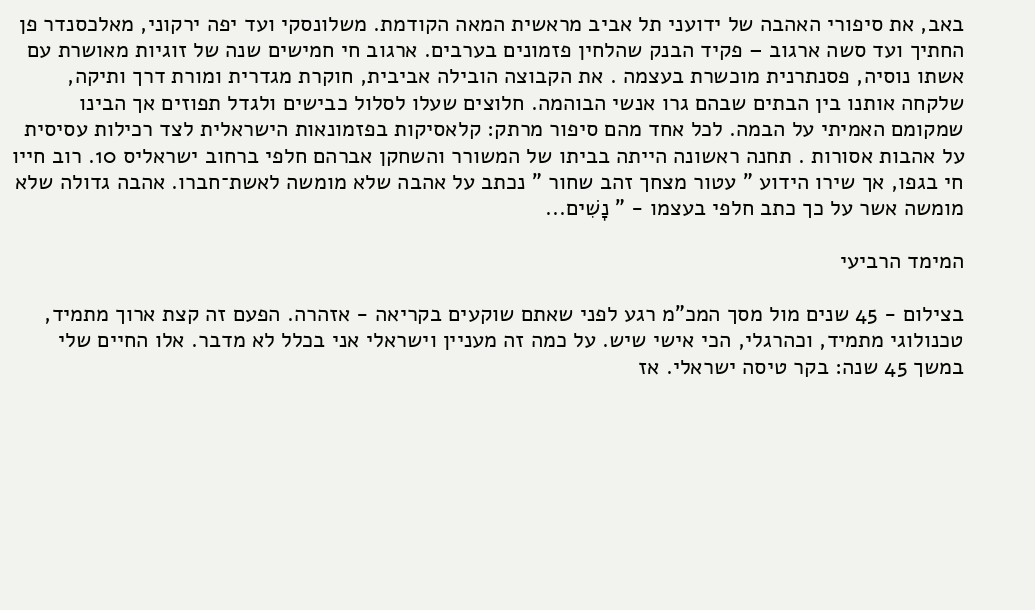באב, את סיפורי האהבה של ידועני תל אביב מראשית המאה הקודמת. משלונסקי ועד יפה ירקוני, מאלכסנדר פן החתיך ועד סשה ארגוב – פקיד הבנק שהלחין פזמונים בערבים. ארגוב חי חמישים שנה של זוגיות מאושרת עם אשתו נוסיה, פסנתרנית מוכשרת בעצמה . את הקבוצה הובילה אביבית, חוקרת מגדרית ומורת דרך ותיקה, שלקחה אותנו בין הבתים שבהם גרו אנשי הבוהמה. חלוצים שעלו לסלול כבישים ולגדל תפוזים אך הבינו שמקומם האמיתי על הבמה. לכל אחד מהם סיפור מרתק: קלאסיקות בפזמונאות הישראלית לצד רכילות עסיסית על אהבות אסורות . תחנה ראשונה הייתה בביתו של המשורר והשחקן אברהם חלפי ברחוב ישראליס 10. רוב חייו חי בגפו, אך שירו הידוע " עטור מצחך זהב שחור " נכתב על אהבה שלא מומשה לאשת־חברו. אהבה גדולה שלא מומשה אשר על כך כתב חלפי בעצמו - ” נָשִׁים...

המימד הרביעי

בצילום - 45 שנים מול מסך המכ"מ רגע לפני שאתם שוקעים בקריאה - אזהרה. הפעם זה קצת ארוך מתמיד, טכנולוגי מתמיד, וכהרגלי, הכי אישי שיש. על כמה זה מעניין וישראלי אני בכלל לא מדבר. אלו החיים שלי במשך 45 שנה: בקר טיסה ישראלי. אז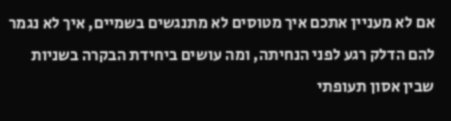אם לא מעניין אתכם איך מטוסים לא מתנגשים בשמיים, איך לא נגמר להם הדלק רגע לפני הנחיתה, ומה עושים ביחידת הבקרה בשניות שבין אסון תעופתי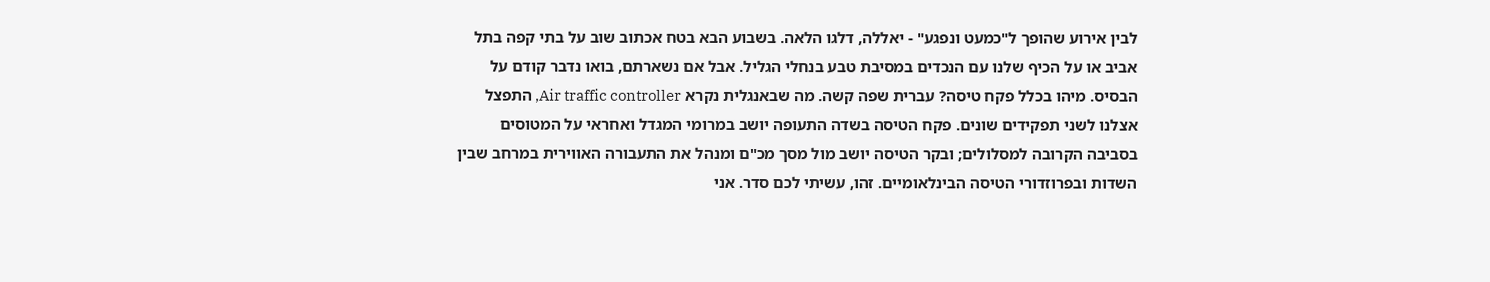לבין אירוע שהופך ל"כמעט ונפגע" - יאללה, דלגו הלאה. בשבוע הבא בטח אכתוב שוב על בתי קפה בתל אביב או על הכיף שלנו עם הנכדים במסיבת טבע בנחלי הגליל. אבל אם נשארתם, בואו נדבר קודם על הבסיס. מיהו בכלל פקח טיסה? עברית שפה קשה. מה שבאנגלית נקרא Air traffic controller, התפצל אצלנו לשני תפקידים שונים. פקח הטיסה בשדה התעופה יושב במרומי המגדל ואחראי על המטוסים בסביבה הקרובה למסלולים; ובקר הטיסה יושב מול מסך מכ"ם ומנהל את התעבורה האווירית במרחב שבין השדות ובפרוזדורי הטיסה הבינלאומיים. זהו, עשיתי לכם סדר. אני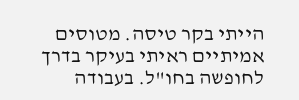הייתי בקר טיסה. מטוסים אמיתיים ראיתי בעיקר בדרך לחופשה בחו"ל. בעבודה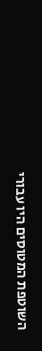השוטפת המטוסים היו עבורי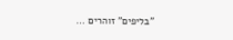"בליפים" זוהרים ...